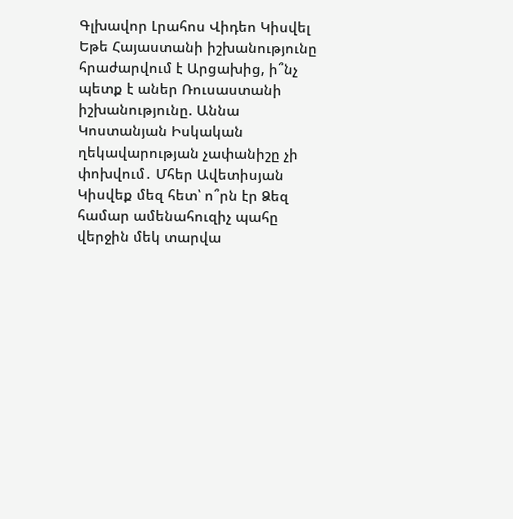Գլխավոր Լրահոս Վիդեո Կիսվել
Եթե Հայաստանի իշխանությունը հրաժարվում է Արցախից, ի՞նչ պետք է աներ Ռուսաստանի իշխանությունը. Աննա Կոստանյան Իսկական ղեկավարության չափանիշը չի փոխվում․ Մհեր Ավետիսյան Կիսվեք մեզ հետ՝ ո՞րն էր Ձեզ համար ամենահուզիչ պահը վերջին մեկ տարվա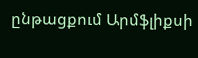ընթացքում Արմֆլիքսի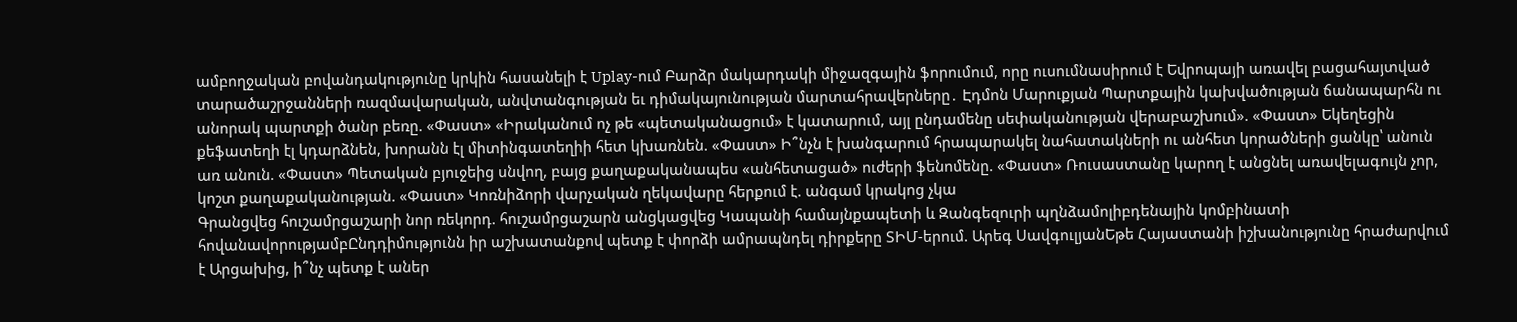ամբողջական բովանդակությունը կրկին հասանելի է Uplay-ում Բարձր մակարդակի միջազգային ֆորումում, որը ուսումնասիրում է Եվրոպայի առավել բացահայտված տարածաշրջանների ռազմավարական, անվտանգության եւ դիմակայունության մարտահրավերները․ Էդմոն Մարուքյան Պարտքային կախվածության ճանապարհն ու անորակ պարտքի ծանր բեռը. «Փաստ» «Իրականում ոչ թե «պետականացում» է կատարում, այլ ընդամենը սեփականության վերաբաշխում». «Փաստ» Եկեղեցին քեֆատեղի էլ կդարձնեն, խորանն էլ միտինգատեղիի հետ կխառնեն. «Փաստ» Ի՞նչն է խանգարում հրապարակել նահատակների ու անհետ կորածների ցանկը՝ անուն առ անուն. «Փաստ» Պետական բյուջեից սնվող, բայց քաղաքականապես «անհետացած» ուժերի ֆենոմենը. «Փաստ» Ռուսաստանը կարող է անցնել առավելագույն չոր, կոշտ քաղաքականության. «Փաստ» Կոռնիձորի վարչական ղեկավարը հերքում է. անգամ կրակոց չկա
Գրանցվեց հուշամրցաշարի նոր ռեկորդ. հուշամրցաշարն անցկացվեց Կապանի համայնքապետի և Զանգեզուրի պղնձամոլիբդենային կոմբինատի հովանավորությամբԸնդդիմությունն իր աշխատանքով պետք է փորձի ամրապնդել դիրքերը ՏԻՄ-երում. Արեգ ՍավգուլյանԵթե Հայաստանի իշխանությունը հրաժարվում է Արցախից, ի՞նչ պետք է աներ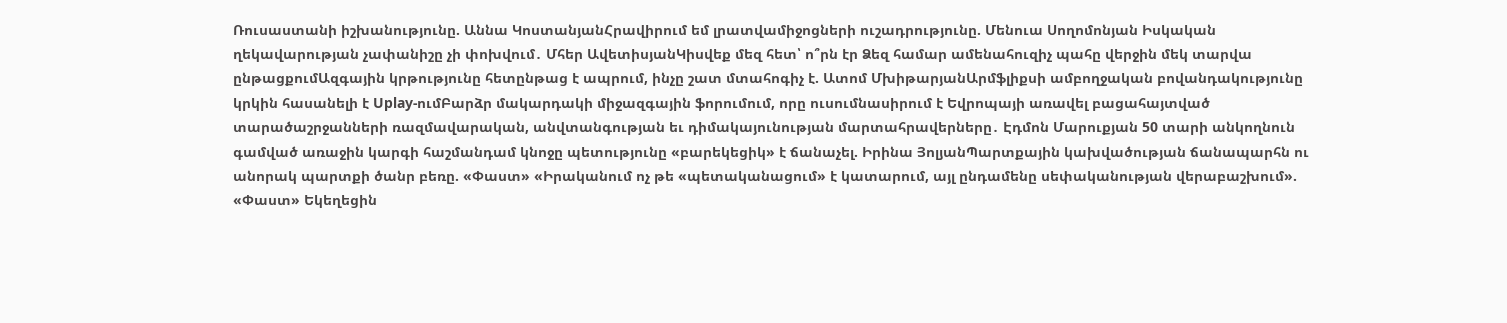Ռուսաստանի իշխանությունը. Աննա ԿոստանյանՀրավիրում եմ լրատվամիջոցների ուշադրությունը. Մենուա Սողոմոնյան Իսկական ղեկավարության չափանիշը չի փոխվում․ Մհեր ԱվետիսյանԿիսվեք մեզ հետ՝ ո՞րն էր Ձեզ համար ամենահուզիչ պահը վերջին մեկ տարվա ընթացքումԱզգային կրթությունը հետընթաց է ապրում, ինչը շատ մտահոգիչ է. Ատոմ ՄխիթարյանԱրմֆլիքսի ամբողջական բովանդակությունը կրկին հասանելի է Uplay-ումԲարձր մակարդակի միջազգային ֆորումում, որը ուսումնասիրում է Եվրոպայի առավել բացահայտված տարածաշրջանների ռազմավարական, անվտանգության եւ դիմակայունության մարտահրավերները․ Էդմոն Մարուքյան 50 տարի անկողնուն գամված առաջին կարգի հաշմանդամ կնոջը պետությունը «բարեկեցիկ» է ճանաչել. Իրինա ՅոլյանՊարտքային կախվածության ճանապարհն ու անորակ պարտքի ծանր բեռը. «Փաստ» «Իրականում ոչ թե «պետականացում» է կատարում, այլ ընդամենը սեփականության վերաբաշխում». «Փաստ» Եկեղեցին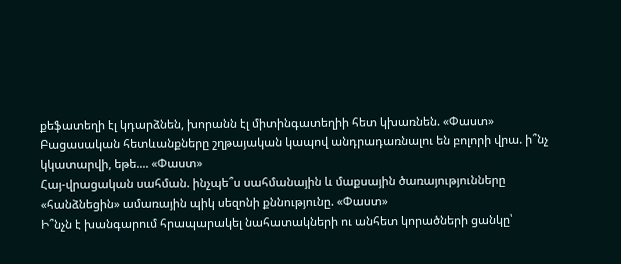քեֆատեղի էլ կդարձնեն, խորանն էլ միտինգատեղիի հետ կխառնեն. «Փաստ»
Բացասական հետևանքները շղթայական կապով անդրադառնալու են բոլորի վրա. ի՞նչ կկատարվի, եթե.... «Փաստ»
Հայ-վրացական սահման. ինչպե՞ս սահմանային և մաքսային ծառայությունները «հանձնեցին» ամառային պիկ սեզոնի քննությունը. «Փաստ»
Ի՞նչն է խանգարում հրապարակել նահատակների ու անհետ կորածների ցանկը՝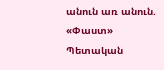անուն առ անուն. «Փաստ» Պետական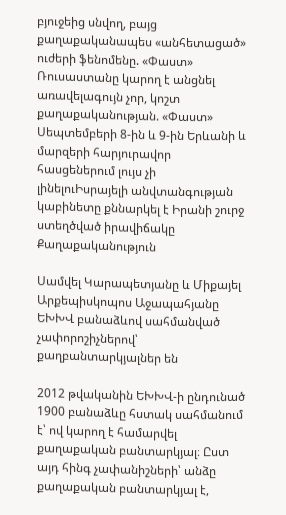բյուջեից սնվող, բայց քաղաքականապես «անհետացած» ուժերի ֆենոմենը. «Փաստ» Ռուսաստանը կարող է անցնել առավելագույն չոր, կոշտ քաղաքականության. «Փաստ» Սեպտեմբերի 8-ին և 9-ին Երևանի և մարզերի հարյուրավոր հասցեներում լույս չի լինելուԻսրայելի անվտանգության կաբինետը քննարկել է Իրանի շուրջ ստեղծված իրավիճակը
Քաղաքականություն

Սամվել Կարապետյանը և Միքայել Արքեպիսկոպոս Աջապահյանը ԵԽԽՎ բանաձևով սահմանված չափորոշիչներով՝ քաղբանտարկյալներ են

2012 թվականին ԵԽԽՎ-ի ընդունած 1900 բանաձևը հստակ սահմանում է՝ ով կարող է համարվել քաղաքական բանտարկյալ։ Ըստ այդ հինգ չափանիշների՝ անձը քաղաքական բանտարկյալ է,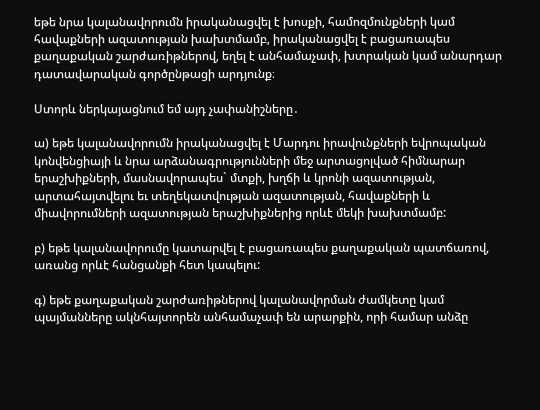եթե նրա կալանավորումն իրականացվել է խոսքի, համոզմունքների կամ հավաքների ազատության խախտմամբ, իրականացվել է բացառապես քաղաքական շարժառիթներով, եղել է անհամաչափ, խտրական կամ անարդար դատավարական գործընթացի արդյունք։

Ստորև ներկայացնում եմ այդ չափանիշները․

ա) եթե կալանավորումն իրականացվել է Մարդու իրավունքների եվրոպական կոնվենցիայի և նրա արձանագրությունների մեջ արտացոլված հիմնարար երաշխիքների, մասնավորապես` մտքի, խղճի և կրոնի ազատության, արտահայտվելու եւ տեղեկատվության ազատության, հավաքների և միավորումների ազատության երաշխիքներից որևէ մեկի խախտմամբ:

բ) եթե կալանավորումը կատարվել է բացառապես քաղաքական պատճառով, առանց որևէ հանցանքի հետ կապելու:

գ) եթե քաղաքական շարժառիթներով կալանավորման ժամկետը կամ պայմանները ակնհայտորեն անհամաչափ են արարքին, որի համար անձը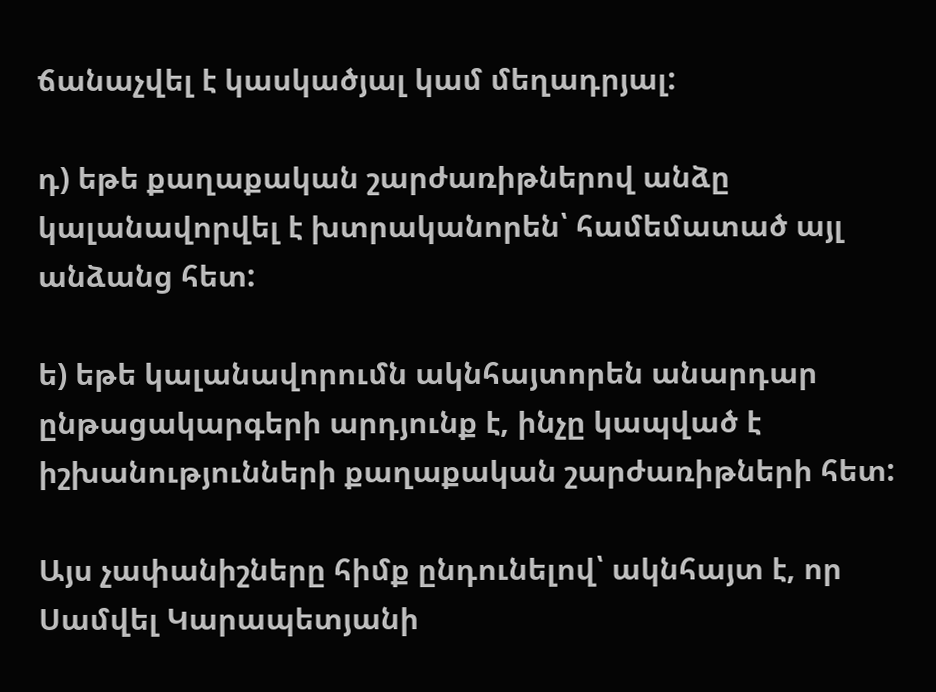ճանաչվել է կասկածյալ կամ մեղադրյալ:

դ) եթե քաղաքական շարժառիթներով անձը կալանավորվել է խտրականորեն՝ համեմատած այլ անձանց հետ:

ե) եթե կալանավորումն ակնհայտորեն անարդար ընթացակարգերի արդյունք է, ինչը կապված է իշխանությունների քաղաքական շարժառիթների հետ:

Այս չափանիշները հիմք ընդունելով՝ ակնհայտ է, որ Սամվել Կարապետյանի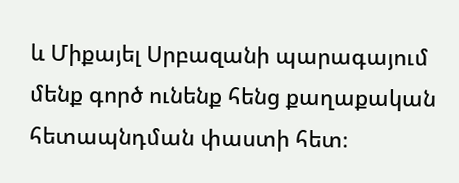և Միքայել Սրբազանի պարագայում մենք գործ ունենք հենց քաղաքական հետապնդման փաստի հետ։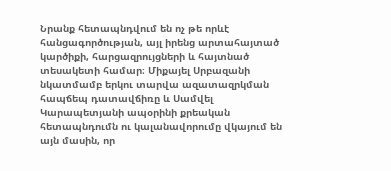Նրանք հետապնդվում են ոչ թե որևէ հանցագործության, այլ իրենց արտահայտած կարծիքի, հարցազրույցների և հայտնած տեսակետի համար։ Միքայել Սրբազանի նկատմամբ երկու տարվա ազատազրկման հապճեպ դատավճիռը և Սամվել Կարապետյանի ապօրինի քրեական հետապնդումն ու կալանավորումը վկայում են այն մասին, որ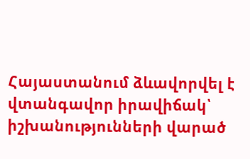Հայաստանում ձևավորվել է վտանգավոր իրավիճակ՝ իշխանությունների վարած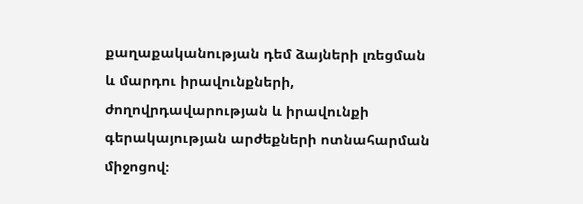քաղաքականության դեմ ձայների լռեցման և մարդու իրավունքների, ժողովրդավարության և իրավունքի գերակայության արժեքների ոտնահարման միջոցով։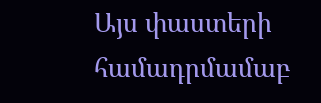Այս փաստերի համադրմամաբ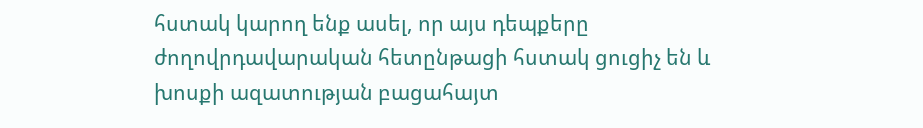հստակ կարող ենք ասել, որ այս դեպքերը ժողովրդավարական հետընթացի հստակ ցուցիչ են և խոսքի ազատության բացահայտ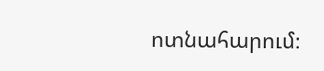ոտնահարում։